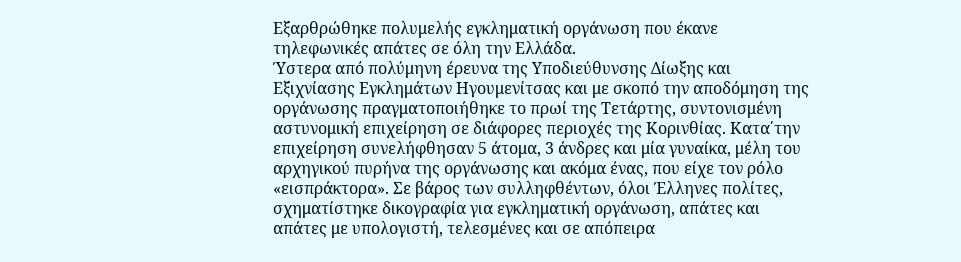Εξαρθρώθηκε πολυμελής εγκληματική οργάνωση που έκανε τηλεφωνικές απάτες σε όλη την Ελλάδα.
Ύστερα από πολύμηνη έρευνα της Υποδιεύθυνσης Δίωξης και Εξιχνίασης Εγκλημάτων Ηγουμενίτσας και με σκοπό την αποδόμηση της οργάνωσης πραγματοποιήθηκε το πρωί της Τετάρτης, συντονισμένη αστυνομική επιχείρηση σε διάφορες περιοχές της Κορινθίας. Κατα΄την επιχείρηση συνελήφθησαν 5 άτομα, 3 άνδρες και μία γυναίκα, μέλη του αρχηγικού πυρήνα της οργάνωσης και ακόμα ένας, που είχε τον ρόλο «εισπράκτορα». Σε βάρος των συλληφθέντων, όλοι Έλληνες πολίτες, σχηματίστηκε δικογραφία για εγκληματική οργάνωση, απάτες και απάτες με υπολογιστή, τελεσμένες και σε απόπειρα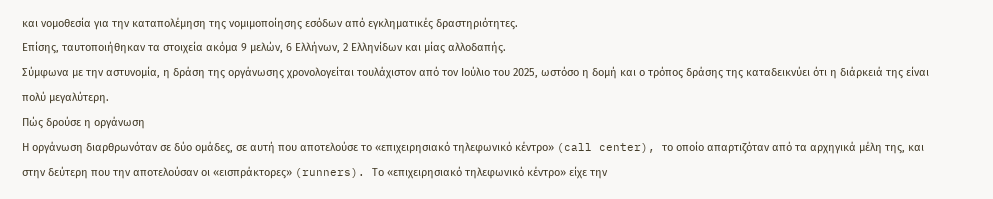και νομοθεσία για την καταπολέμηση της νομιμοποίησης εσόδων από εγκληματικές δραστηριότητες.
Επίσης, ταυτοποιήθηκαν τα στοιχεία ακόμα 9 μελών, 6 Ελλήνων, 2 Ελληνίδων και μίας αλλοδαπής.
Σύμφωνα με την αστυνομία, η δράση της οργάνωσης χρονολογείται τουλάχιστον από τον Ιούλιο του 2025, ωστόσο η δομή και ο τρόπος δράσης της καταδεικνύει ότι η διάρκειά της είναι πολύ μεγαλύτερη.
Πώς δρούσε η οργάνωση
Η οργάνωση διαρθρωνόταν σε δύο ομάδες, σε αυτή που αποτελούσε το «επιχειρησιακό τηλεφωνικό κέντρο» (call center), το οποίο απαρτιζόταν από τα αρχηγικά μέλη της, και στην δεύτερη που την αποτελούσαν οι «εισπράκτορες» (runners). Το «επιχειρησιακό τηλεφωνικό κέντρο» είχε την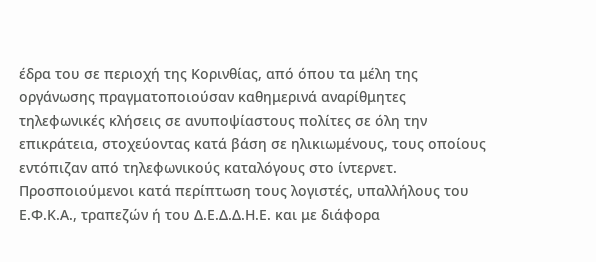έδρα του σε περιοχή της Κορινθίας, από όπου τα μέλη της οργάνωσης πραγματοποιούσαν καθημερινά αναρίθμητες τηλεφωνικές κλήσεις σε ανυποψίαστους πολίτες σε όλη την επικράτεια, στοχεύοντας κατά βάση σε ηλικιωμένους, τους οποίους εντόπιζαν από τηλεφωνικούς καταλόγους στο ίντερνετ.
Προσποιούμενοι κατά περίπτωση τους λογιστές, υπαλλήλους του Ε.Φ.Κ.Α., τραπεζών ή του Δ.Ε.Δ.Δ.Η.Ε. και με διάφορα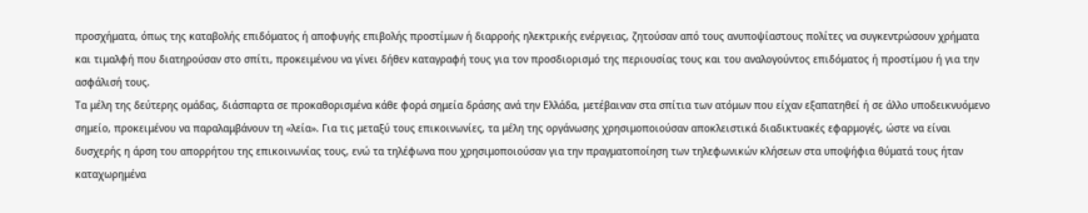προσχήματα, όπως της καταβολής επιδόματος ή αποφυγής επιβολής προστίμων ή διαρροής ηλεκτρικής ενέργειας, ζητούσαν από τους ανυποψίαστους πολίτες να συγκεντρώσουν χρήματα και τιμαλφή που διατηρούσαν στο σπίτι, προκειμένου να γίνει δήθεν καταγραφή τους για τον προσδιορισμό της περιουσίας τους και του αναλογούντος επιδόματος ή προστίμου ή για την ασφάλισή τους.
Τα μέλη της δεύτερης ομάδας, διάσπαρτα σε προκαθορισμένα κάθε φορά σημεία δράσης ανά την Ελλάδα, μετέβαιναν στα σπίτια των ατόμων που είχαν εξαπατηθεί ή σε άλλο υποδεικνυόμενο σημείο, προκειμένου να παραλαμβάνουν τη «λεία». Για τις μεταξύ τους επικοινωνίες, τα μέλη της οργάνωσης χρησιμοποιούσαν αποκλειστικά διαδικτυακές εφαρμογές, ώστε να είναι δυσχερής η άρση του απορρήτου της επικοινωνίας τους, ενώ τα τηλέφωνα που χρησιμοποιούσαν για την πραγματοποίηση των τηλεφωνικών κλήσεων στα υποψήφια θύματά τους ήταν καταχωρημένα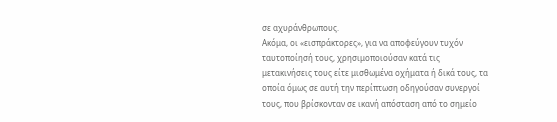σε αχυράνθρωπους.
Ακόμα, οι «εισπράκτορες», για να αποφεύγουν τυχόν ταυτοποίησή τους, χρησιμοποιούσαν κατά τις μετακινήσεις τους είτε μισθωμένα οχήματα ή δικά τους, τα οποία όμως σε αυτή την περίπτωση οδηγούσαν συνεργοί τους, που βρίσκονταν σε ικανή απόσταση από το σημείο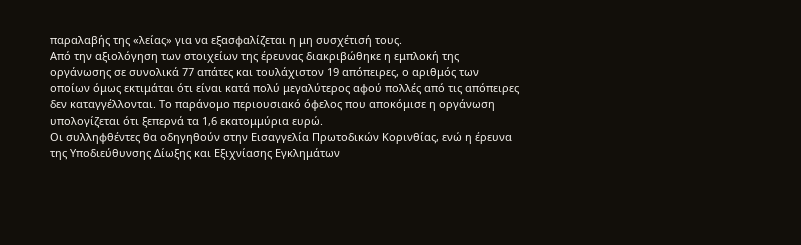παραλαβής της «λείας» για να εξασφαλίζεται η μη συσχέτισή τους.
Από την αξιολόγηση των στοιχείων της έρευνας διακριβώθηκε η εμπλοκή της οργάνωσης σε συνολικά 77 απάτες και τουλάχιστον 19 απόπειρες, ο αριθμός των οποίων όμως εκτιμάται ότι είναι κατά πολύ μεγαλύτερος αφού πολλές από τις απόπειρες δεν καταγγέλλονται. Το παράνομο περιουσιακό όφελος που αποκόμισε η οργάνωση υπολογίζεται ότι ξεπερνά τα 1,6 εκατομμύρια ευρώ.
Οι συλληφθέντες θα οδηγηθούν στην Εισαγγελία Πρωτοδικών Κορινθίας, ενώ η έρευνα της Υποδιεύθυνσης Δίωξης και Εξιχνίασης Εγκλημάτων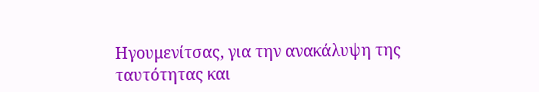Ηγουμενίτσας, για την ανακάλυψη της ταυτότητας και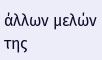άλλων μελών της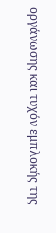οργάνωσης και τυχόν εμπλοκής της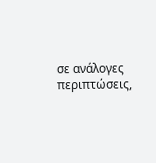σε ανάλογες περιπτώσεις,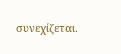συνεχίζεται.